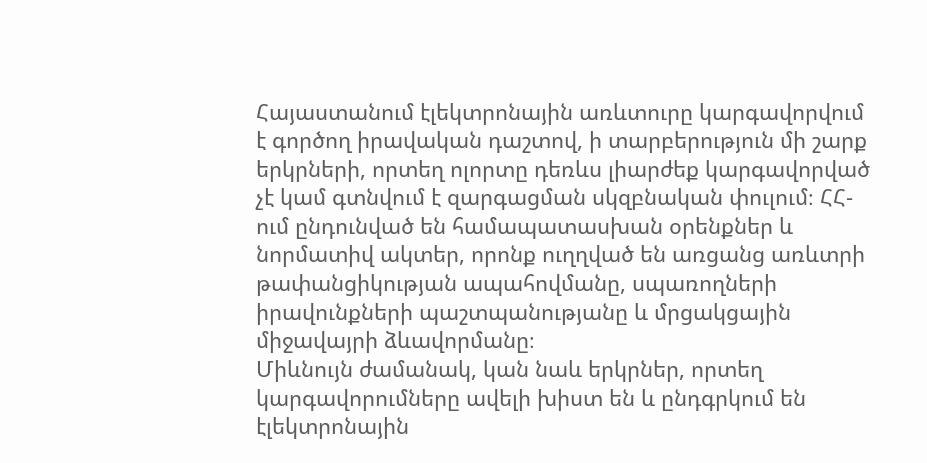Հայաստանում էլեկտրոնային առևտուրը կարգավորվում է գործող իրավական դաշտով, ի տարբերություն մի շարք երկրների, որտեղ ոլորտը դեռևս լիարժեք կարգավորված չէ կամ գտնվում է զարգացման սկզբնական փուլում։ ՀՀ-ում ընդունված են համապատասխան օրենքներ և նորմատիվ ակտեր, որոնք ուղղված են առցանց առևտրի թափանցիկության ապահովմանը, սպառողների իրավունքների պաշտպանությանը և մրցակցային միջավայրի ձևավորմանը։
Միևնույն ժամանակ, կան նաև երկրներ, որտեղ կարգավորումները ավելի խիստ են և ընդգրկում են էլեկտրոնային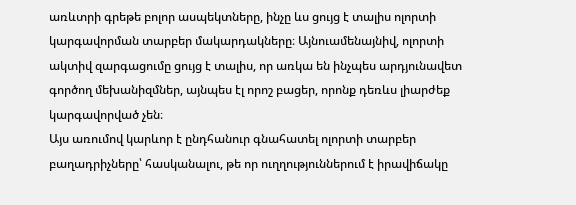առևտրի գրեթե բոլոր ասպեկտները, ինչը ևս ցույց է տալիս ոլորտի կարգավորման տարբեր մակարդակները։ Այնուամենայնիվ, ոլորտի ակտիվ զարգացումը ցույց է տալիս, որ առկա են ինչպես արդյունավետ գործող մեխանիզմներ, այնպես էլ որոշ բացեր, որոնք դեռևս լիարժեք կարգավորված չեն։
Այս առումով կարևոր է ընդհանուր գնահատել ոլորտի տարբեր բաղադրիչները՝ հասկանալու, թե որ ուղղություններում է իրավիճակը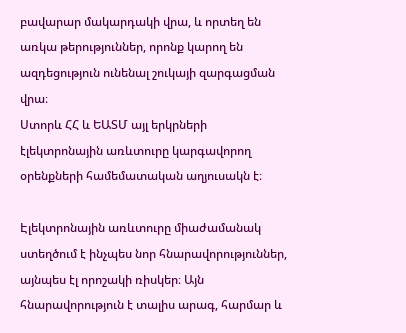բավարար մակարդակի վրա, և որտեղ են առկա թերություններ, որոնք կարող են ազդեցություն ունենալ շուկայի զարգացման վրա։
Ստորև ՀՀ և ԵԱՏՄ այլ երկրների էլեկտրոնային առևտուրը կարգավորող օրենքների համեմատական աղյուսակն է։

Էլեկտրոնային առևտուրը միաժամանակ ստեղծում է ինչպես նոր հնարավորություններ, այնպես էլ որոշակի ռիսկեր։ Այն հնարավորություն է տալիս արագ, հարմար և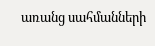առանց սահմանների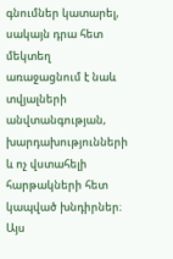գնումներ կատարել, սակայն դրա հետ մեկտեղ առաջացնում է նաև տվյալների անվտանգության, խարդախությունների և ոչ վստահելի հարթակների հետ կապված խնդիրներ։
Այս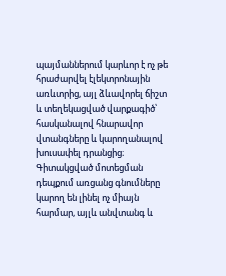պայմաններում կարևոր է ոչ թե հրաժարվել էլեկտրոնային առևտրից, այլ ձևավորել ճիշտ և տեղեկացված վարքագիծ՝ հասկանալով հնարավոր վտանգները և կարողանալով խուսափել դրանցից։ Գիտակցված մոտեցման դեպքում առցանց գնումները կարող են լինել ոչ միայն հարմար, այլև անվտանգ և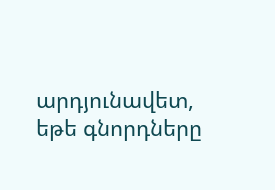արդյունավետ, եթե գնորդները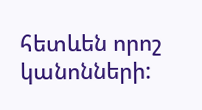հետևեն որոշ կանոնների: